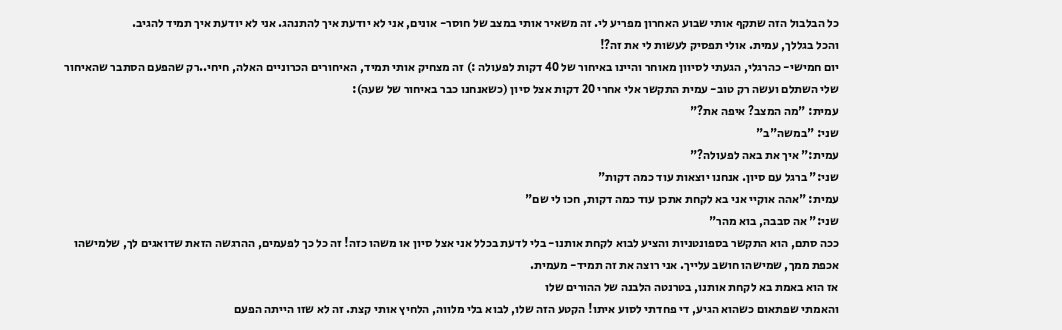כל הבלבול הזה שתקף אותי שבוע האחרון מפריע לי. זה משאיר אותי במצב של חוסר- אונים, אני לא יודעת איך להתנהג. אני לא יודעת איך תמיד להגיב.
והכל בגללך, עמית. אולי תפסיק לעשות לי את זה?!
יום חמישי- כהרגלי, הגעתי לסיוון מאוחר והיינו באיחור של 40 דקות לפעולה :) זה מצחיק אותי תמיד, האיחורים הכרוניים האלה, חיחי..רק שהפעם הסתבר שהאיחור שלי השתלם ועשה רק טוב- עמית התקשר אלי אחרי 20 דקות אצל סיון (כשאנחנו כבר באיחור של שעה):
עמית: "מה המצב? איפה את?"
שני: "במשה"ב"
עמית:" איך את באה לפעולה?"
שני:" ברגל עם סיון. אנחנו יוצאות עוד כמה דקות"
עמית: "אהה אוקיי אני בא לקחת אתכן עוד כמה דקות, חכו לי שם"
שני:" אה סבבה, בוא מהר"
ככה סתם, הוא התקשר בספונטניות והציע לבוא לקחת אותנו- בלי לדעת בכלל אני אצל סיון או משהו כזה! זה כל כך לפעמים, ההרגשה הזאת שדואגים לך, שלמישהו אכפת ממך, שמישהו חושב עלייך. אני רוצה את זה תמיד- מעמית.
אז הוא באמת בא לקחת אותנו, בטרנטה הלבנה של ההורים שלו
והאמתי שפתאום כשהוא הגיע, די פחדתי לסוע איתו! הקטע הזה שלו, לבוא בלי מלווה, הלחיץ אותי קצת. זה לא שזו הייתה הפעם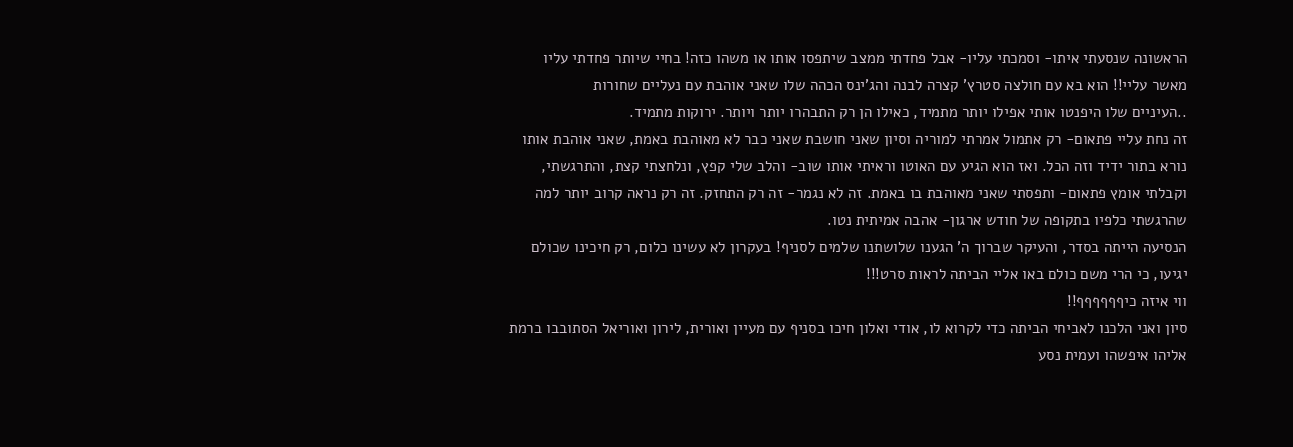הראשונה שנסעתי איתו- וסמכתי עליו- אבל פחדתי ממצב שיתפסו אותו או משהו כזה! בחיי שיותר פחדתי עליו מאשר עליי!! הוא בא עם חולצה סטרץ' קצרה לבנה והג'ינס הכהה שלו שאני אוהבת עם נעליים שחורות
..העיניים שלו היפנטו אותי אפילו יותר מתמיד, כאילו הן רק התבהרו יותר ויותר. ירוקות מתמיד.
זה נחת עליי פתאום- רק אתמול אמרתי למוריה וסיון שאני חושבת שאני כבר לא מאוהבת באמת, שאני אוהבת אותו נורא בתור ידיד וזה הכל. ואז הוא הגיע עם האוטו וראיתי אותו שוב- והלב שלי קפץ, ונלחצתי קצת, והתרגשתי, וקבלתי אומץ פתאום- ותפסתי שאני מאוהבת בו באמת. זה לא נגמר- זה רק התחזק. זה רק נראה קרוב יותר למה שהרגשתי כלפיו בתקופה של חודש ארגון- אהבה אמיתית נטו.
הנסיעה הייתה בסדר, והעיקר שברוך ה' הגענו שלושתנו שלמים לסניף! בעקרון לא עשינו כלום, רק חיכינו שכולם יגיעו, כי הרי משם כולם באו אליי הביתה לראות סרט!!!
ווי איזה כיףףףףףף!!
סיון ואני הלכנו לאביחי הביתה כדי לקרוא לו, אודי ואלון חיכו בסניף עם מעיין ואורית, לירון ואוריאל הסתובבו ברמת אליהו איפשהו ועמית נסע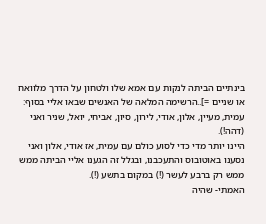בינתיים הביתה לנקות עם אמא שלו ולטחון על הדרך מלוואח או שניים =]..הרשימה המלאה של האנשים שבאו אליי בסוף: עמית, מעיין, אלון, אודי, לירון, סיון, אביחי, יואל, שניר ואני (דהה!).
היינו יותר מדי כדי לסוע כולם עם עמית, אז אודי, אלון ואני נסענו באוטובוס והתעכבנו, ובגלל זה הגענו אליי הביתה ממש ממש רק ברבע לעשר (!) במקום בתשע (!).
האמתי- שהיה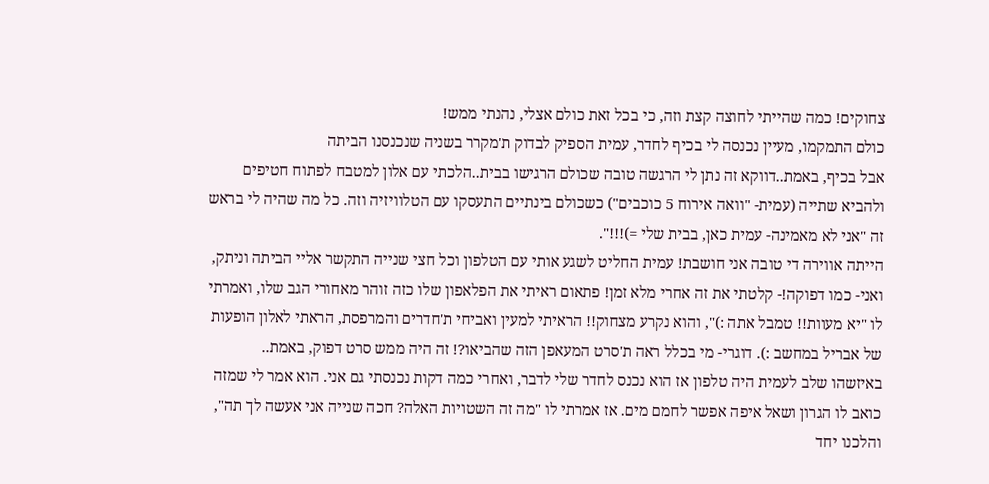צחוקים! כמה שהייתי לחוצה קצת וזה, כי בכל זאת כולם אצלי, נהנתי ממש!
כולם התמקמו, מעיין נכנסה לי בכיף לחדר, עמית הספיק לבדוק ת'מקרר בשניה שנכנסנו הביתה
אבל בכיף, באמת..דווקא זה נתן לי הרגשה טובה שכולם הרגישו בבית..הלכתי עם אלון למטבח לפתוח חטיפים ולהביא שתייה (עמית- "וואה אירוח 5 כוכבים") כשכולם בינתיים התעסקו עם הטלוויזיה וזה. כל מה שהיה לי בראש זה "אני לא מאמינה- עמית כאן, בבית שלי =)!!!".
הייתה אווירה די טובה אני חושבת! עמית החליט לשגע אותי עם הטלפון וכל חצי שנייה התקשר אליי הביתה וניתק, ואני- כמו דפוקה!- קלטתי את זה אחרי מלא זמן! פתאום ראיתי את הפלאפון שלו כזה זוהר מאחורי הגב שלו, ואמרתי לו "יא מעוות!! טמבל אתה :)", והוא נקרע מצחוק!! הראיתי למעין ואביחי ת'חדרים והמרפסת, הראתי לאלון הופעות של אבריל במחשב :). דוגרי- מי בכלל ראה ת'סרט המעאפן הזה שהביאו?! זה היה ממש סרט דפוק, באמת..
באיזשהו שלב לעמית היה טלפון אז הוא נכנס לחדר שלי לדבר, ואחרי כמה דקות נכנסתי גם אני. הוא אמר לי שמזה כואב לו הגרון ושאל איפה אפשר לחמם מים. אז אמרתי לו "מה זה השטויות האלה? חכה שנייה אני אעשה לך תה", והלכנו יחד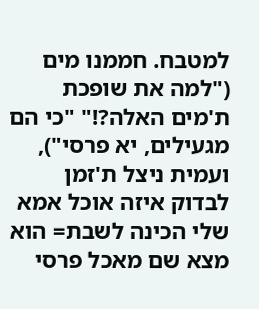למטבח. חממנו מים ("למה את שופכת ת'מים האלה?!" "כי הם מגעילים, יא פרסי"), ועמית ניצל ת'זמן לבדוק איזה אוכל אמא שלי הכינה לשבת= הוא מצא שם מאכל פרסי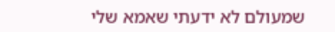שמעולם לא ידעתי שאמא שלי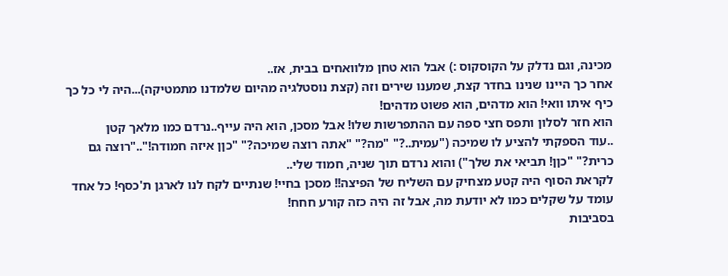מכינה, וגם נדלק על הקוסקוס :) אבל הוא טחן מלוואחים בבית, אז..
אחר כך היינו שנינו בחדר קצת, שמענו שירים וזה (קצת נוסטלגיה מהיום שלמדנו מתמטיקה)...היה לי כל כך כיף איתו וואי! הוא מדהים, הוא פשוט מדהים!
הוא חזר לסלון ותפס חצי ספה עם ההתפרשות שלו! אבל מסכן, הוא היה עייף..נרדם כמו מלאך קטן
..עוד הספקתי להציע לו שמיכה ("עמית..?" "מה?" "אתה רוצה שמיכה?" "כןן איזה חמודה!".."רוצה גם כרית?" "כןן! תביאי את שלך") והוא נרדם תוך שניה, חמוד שלי..
לקראת הסוף היה קטע מצחיק עם השליח של הפיצה!! מסכן בחיי! שנתיים לקח לנו לארגן ת'כסף! כל אחד עומד על שקלים כמו לא יודעת מה, אבל זה היה כזה קורע חחח!
בסביבות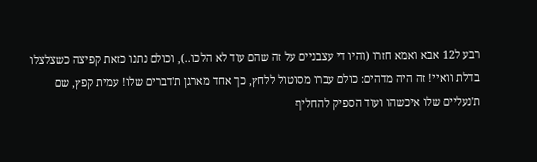רבע ל12 אבא ואמא חזרו (והיו די עצבניים על זה שהם עוד לא הלכו..), וכולם נתנו כזאת קפיצה כשצלצלו בדלת וואיי! זה היה מדהים: כולם עברו מסוטול ללחץ, כך אחד מארגן ת'דברים שלו! עמית קפץ, שם ת'נעליים שלו איכשהו ועוד הספיק להחליף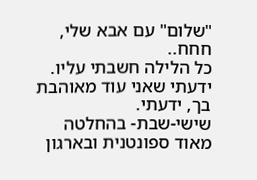"שלום" עם אבא שלי, חחח..
כל הלילה חשבתי עליו. ידעתי שאני עוד מאוהבת בך, ידעתי.
שישי-שבת- בהחלטה מאוד ספונטנית ובארגון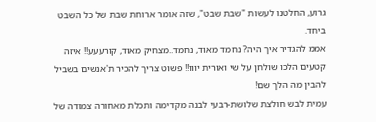גרוע, החלטנו לעשות "שבת שבט", שזה אומר ארוחת שבת של כל השבט ביחד.
אממ להגדיר איך היה? נחמד מאוד, נחמד..מצחיק מאוד, קורעעע!! איזה קטעים הלכו שולחן על שי ואורית יווו!! פשוט צריך להכיר ת'אנשים בשביל להבין מה הלך שם!
עמית לבש חולצת שלושת-רבעי לבנה מקדימה ותכלת מאחורה צמודה של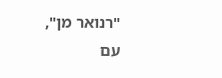"רנואר מן", עם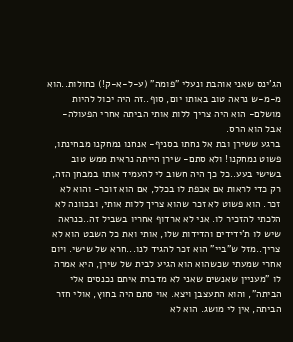הג'ינס שאני אוהבת ונעלי "פומה" (ע-ל-א-ק!) כחולות..הוא מ-מ-ש נראה טוב באותו יום, סוף..זה היה יכול להיות מושלם- הוא היה צריך ללות אותי הביתה אחרי הפעולה- אבל הוא הרס.
ברגע ששירן ובת אל נחתו בסניף- אנחנו נמחקנו מבחינתו, פשוט נמחקנו! ולא סתם- שירן הייתה נראית ממש טוב בשישי בעע..כל כך היה חשוב לי להעמיד אותו במבחן הזה, רק כדי לראות אם אכפת לו בכלל, אם הוא זוכר- והוא לא זכר. הוא פשוט לא זכר שהוא צריך ללות אותי, ובכוונה לא הלכתי להזכיר לו. אני לא ארדוף אחריו בשביל זה..כנראה שיש לו ת'ידידים והדידות שלו, אותי ואת כל השבט הוא לא צריך..מזל ש"ביי" הוא זכר להגיד לנו...חרא של שישי. ויום אחרי שמעתי שכשהוא הוא הגיע לבית של שירן, היא אמרה לו "מעניין שאנשים שאני לא מדברת איתם נכנסים אלי הביתה", והוא התעצבן ויצא. אוי סתם היה בחוץ, אולי חזר הביתה, אין לי מושג. הוא לא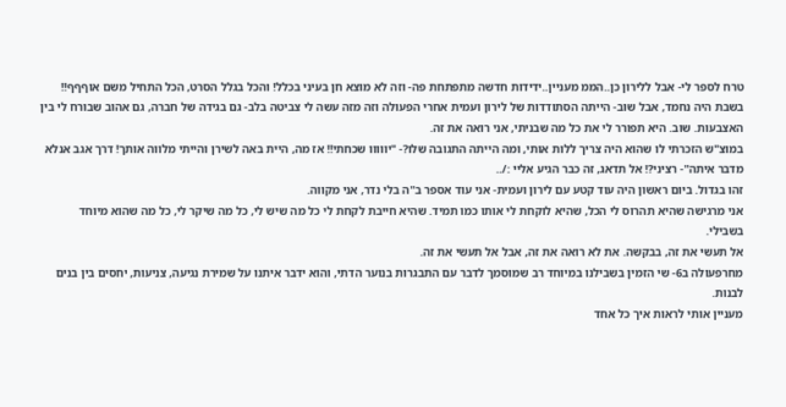טרח לספר לי- אבל ללירון כן..הממ מעניין..ידידות חדשה מתפתחת פה- וזה לא מוצא חן בעיני בכלל! והכל בגלל הסרט, הכל התחיל משם אוףףף!!
בשבת היה נחמד, אבל שוב- הייתה הסתודדות של לירון ועמית אחרי הפעולה וזה מזה עשה לי צביטה בלב- גם בגידה של חברה, גם אהוב שבורח לי בין האצבעות. שוב. היא תפורר לי את כל מה שבניתי, אני רואה את זה.
במוצ"ש הזכרתי לו שהוא היה צריך ללות אותי, ומה הייתה התגובה שלו?- "יווווו שכחתי!! אז מה, היית באה לשירן והייתי מלווה אותך! דרך אגב אנלא מדבר איתה"- רציני?! אל תדאג, זה כבר הגיע אליי :/..
זהו בגדול. ביום ראשון היה עוד קטע עם לירון ועמית- אני עוד אספר ב"ה בלי נדר, אני מקווה.
אני מרגישה שהיא תהרוס לי הכל, שהיא לוקחת לי אותו כמו תמיד. שהיא חייבת לקחת לי כל מה שיש לי, כל מה שיקר לי, כל מה שהוא מיוחד בשבילי.
אל תעשי את זה, בבקשה. את לא רואה את זה, אבל אל תעשי את זה.
מחרפעולה ב6- שי הזמין בשבילנו במיוחד רב שמוסמך לדבר עם התבגרות בנוער הדתי, והוא ידבר איתנו על שמירת נגיעה, צניעות, יחסים בין בנים לבנות.
מעניין אותי לראות איך כל אחד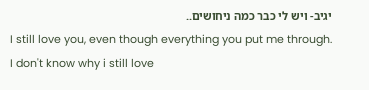יגיב- ויש לי כבר כמה ניחושים..
I still love you, even though everything you put me through.
I don't know why i still love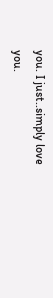you. I just..simply love you.